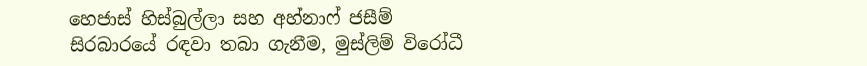හෙජාස් හිස්බුල්ලා සහ අහ්නාෆ් ජසීම් සිරබාරයේ රඳවා තබා ගැනීම, මුස්ලිම් විරෝධී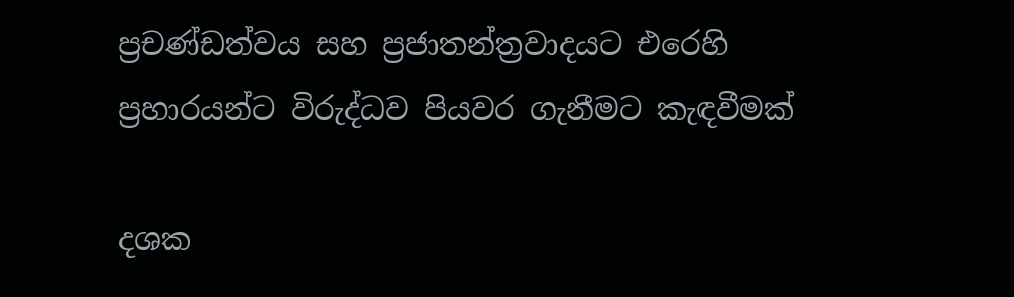ප්‍රචණ්ඩත්වය සහ ප්‍රජාතන්ත්‍රවාදයට එරෙහි ප්‍රහාරයන්ට විරුද්ධව පියවර ගැනීමට කැඳවීමක්

දශක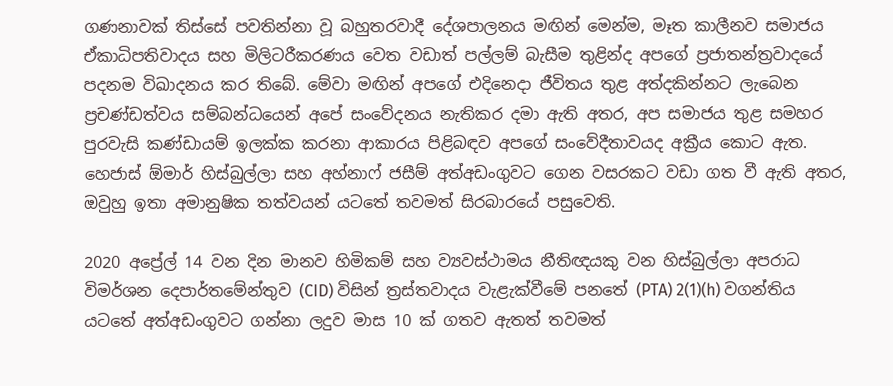ගණනාවක් තිස්සේ පවතින්නා වූ බහුතරවාදී දේශපාලනය මඟින් මෙන්ම, මෑත කාලීනව සමාජය ඒකාධිපතිවාදය සහ මිලිටරීකරණය වෙත වඩාත් පල්ලම් බැසීම තුළින්ද අපගේ ප්‍රජාතන්ත්‍රවාදයේ පදනම විඛාදනය කර තිබේ. මේවා මඟින් අපගේ එදිනෙදා ජීවිතය තුළ අත්දකින්නට ලැබෙන ප්‍රචණ්ඩත්වය සම්බන්ධයෙන් අපේ සංවේදනය නැතිකර දමා ඇති අතර, අප සමාජය තුළ සමහර පුරවැසි කණ්ඩායම් ඉලක්ක කරනා ආකාරය පිළිබඳව අපගේ සංවේදීතාවයද අක්‍රීය කොට ඇත. හෙජාස් ඕමාර් හිස්බුල්ලා සහ අහ්නාෆ් ජසීම් අත්අඩංගුවට ගෙන වසරකට වඩා ගත වී ඇති අතර, ඔවුහු ඉතා අමානුෂික තත්වයන් යටතේ තවමත් සිරබාරයේ පසුවෙති.

2020 අප්‍රේල් 14 වන දින මානව හිමිකම් සහ ව්‍යවස්ථාමය නීතිඥයකු වන හිස්බුල්ලා අපරාධ විමර්ශන දෙපාර්තමේන්තුව (CID) විසින් ත්‍රස්තවාදය වැළැක්වීමේ පනතේ (PTA) 2(1)(h) වගන්තිය යටතේ අත්අඩංගුවට ගන්නා ලදුව මාස 10 ක් ගතව ඇතත් තවමත්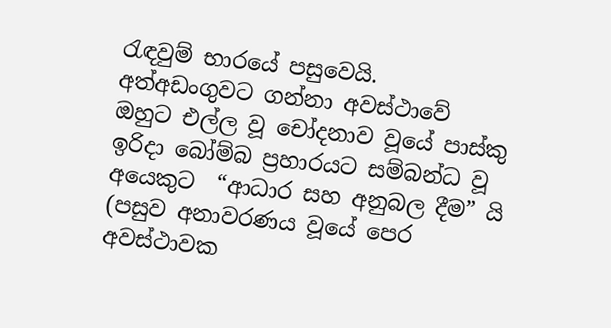රැඳවුම් භාරයේ පසුවෙයි.  අත්අඩංගුවට ගන්නා අවස්ථාවේ ඔහුට එල්ල වූ චෝදනාව වූයේ පාස්කු ඉරිදා බෝම්බ ප්‍රහාරයට සම්බන්ධ වූ අයෙකුට  “ආධාර සහ අනුබල දීම” යි (පසුව අනාවරණය වූයේ පෙර අවස්ථාවක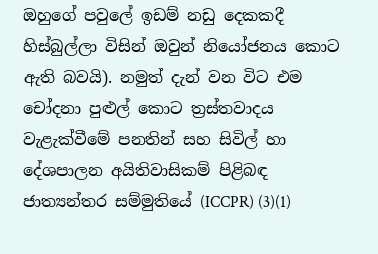ඔහුගේ පවුලේ ඉඩම් නඩු දෙකකදී හිස්බුල්ලා විසින් ඔවුන් නියෝජනය කොට ඇති බවයි). නමුත් දැන් වන විට එම චෝදනා පුළුල් කොට ත්‍රස්තවාදය වැළැක්වීමේ පනතින් සහ සිවිල් හා දේශපාලන අයිතිවාසිකම් පිළිබඳ ජාත්‍යන්තර සම්මුතියේ (ICCPR) (3)(1)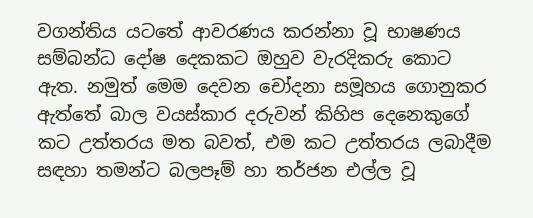වගන්තිය යටතේ ආවරණය කරන්නා වූ භාෂණය සම්බන්ධ දෝෂ දෙකකට ඔහුව වැරදිකරු කොට ඇත. නමුත් මෙම දෙවන චෝදනා සමූහය ගොනුකර ඇත්තේ බාල වයස්කාර දරුවන් කිහිප දෙනෙකුගේ කට උත්තරය මත බවත්, එම කට උත්තරය ලබාදීම සඳහා තමන්ට බලපෑම් හා තර්ජන එල්ල වූ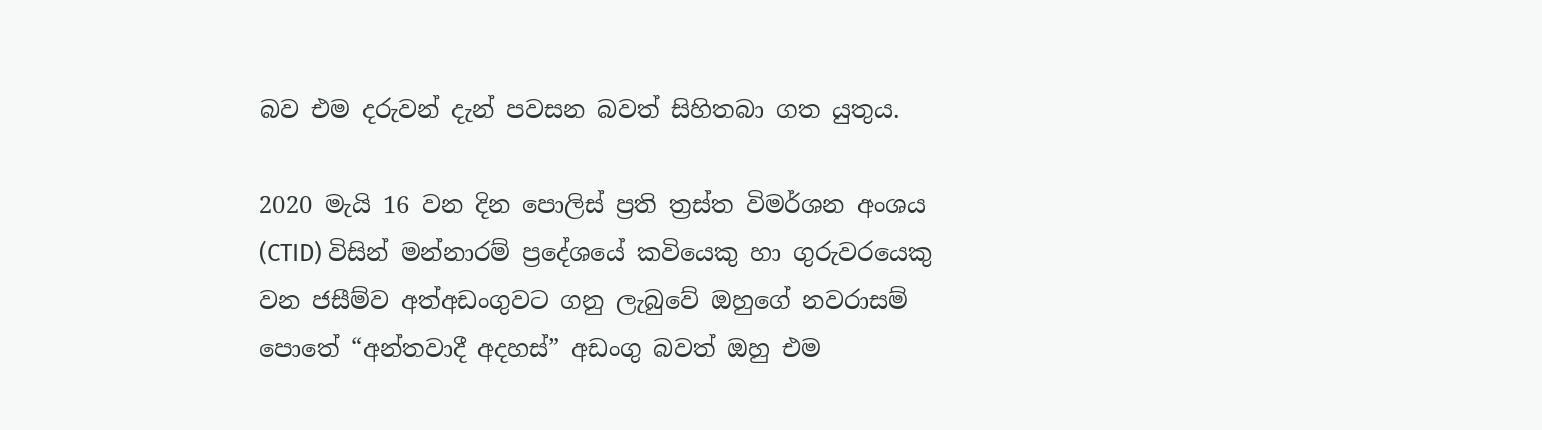බව එම දරුවන් දැන් පවසන බවත් සිහිතබා ගත යුතුය.

2020 මැයි 16 වන දින පොලිස් ප්‍රති ත්‍රස්ත විමර්ශන අංශය (CTID) විසින් මන්නාරම් ප්‍රදේශයේ කවියෙකු හා ගුරුවරයෙකු වන ජසීම්ව අත්අඩංගුවට ගනු ලැබුවේ ඔහුගේ නවරාසම් පොතේ “අන්තවාදී අදහස්” අඩංගු බවත් ඔහු එම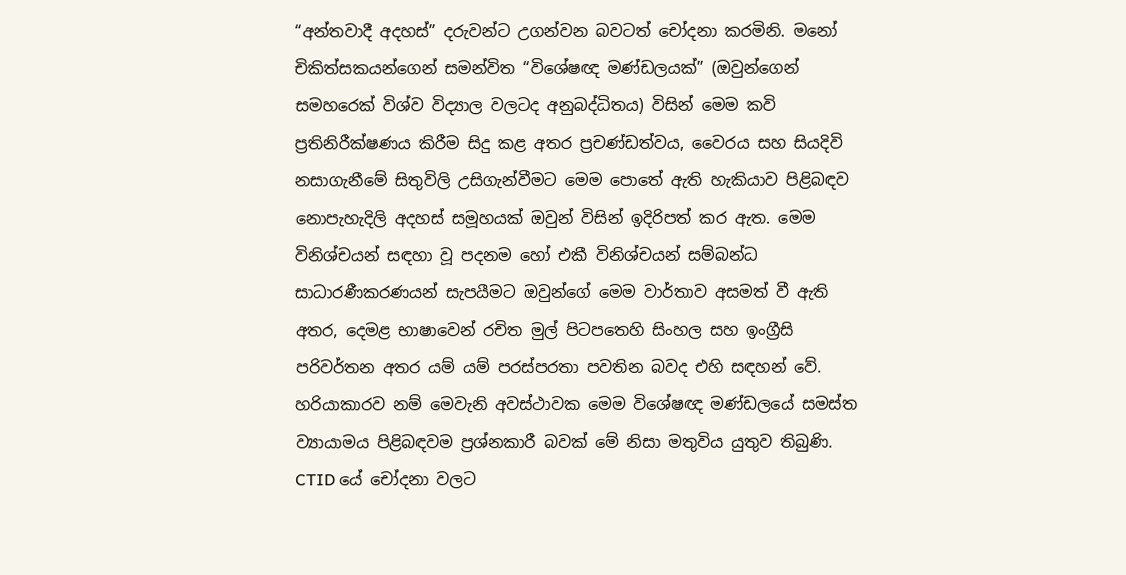“අන්තවාදී අදහස්” දරුවන්ට උගන්වන බවටත් චෝදනා කරමිනි. මනෝ චිකිත්සකයන්ගෙන් සමන්විත “විශේෂඥ මණ්ඩලයක්” (ඔවුන්ගෙන් සමහරෙක් විශ්ව විද්‍යාල වලටද අනුබද්ධිතය) විසින් මෙම කවි ප්‍රතිනිරීක්ෂණය කිරීම සිදු කළ අතර ප්‍රචණ්ඩත්වය, වෛරය සහ සියදිවි නසාගැනීමේ සිතුවිලි උසිගැන්වීමට මෙම පොතේ ඇති හැකියාව පිළිබඳව නොපැහැදිලි අදහස් සමූහයක් ඔවුන් විසින් ඉදිරිපත් කර ඇත. මෙම විනිශ්චයන් සඳහා වූ පදනම හෝ එකී විනිශ්චයන් සම්බන්ධ සාධාරණීකරණයන් සැපයීමට ඔවුන්ගේ මෙම වාර්තාව අසමත් වී ඇති අතර, දෙමළ භාෂාවෙන් රචිත මුල් පිටපතෙහි සිංහල සහ ඉංග්‍රීසි පරිවර්තන අතර යම් යම් පරස්පරතා පවතින බවද එහි සඳහන් වේ. හරියාකාරව නම් මෙවැනි අවස්ථාවක මෙම විශේෂඥ මණ්ඩලයේ සමස්ත ව්‍යායාමය පිළිබඳවම ප්‍රශ්නකාරී බවක් මේ නිසා මතුවිය යුතුව තිබුණි. CTID යේ චෝදනා වලට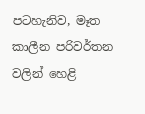පටහැනිව, මෑත කාලීන පරිවර්තන වලින් හෙළි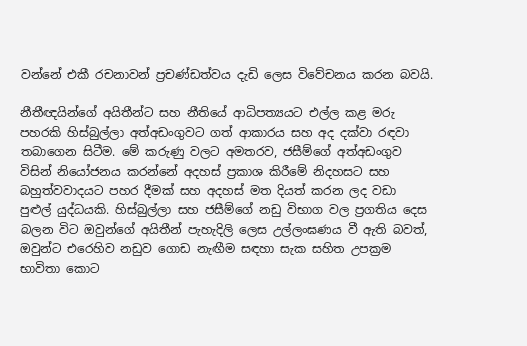වන්නේ එකී රචනාවන් ප්‍රචණ්ඩත්වය දැඩි ලෙස විවේචනය කරන බවයි.

නීතීඥයින්ගේ අයිතීන්ට සහ නීතියේ ආධිපත්‍යයට එල්ල කළ මරු පහරකි හිස්බුල්ලා අත්අඩංගුවට ගත් ආකාරය සහ අද දක්වා රඳවා තබාගෙන සිටීම. මේ කරුණු වලට අමතරව, ජසීම්ගේ අත්අඩංගුව විසින් නියෝජනය කරන්නේ අදහස් ප්‍රකාශ කිරීමේ නිදහසට සහ බහුත්වවාදයට පහර දීමක් සහ අදහස් මත දියත් කරන ලද වඩා පුළුල් යුද්ධයකි. හිස්බුල්ලා සහ ජසීම්ගේ නඩු විභාග වල ප්‍රගතිය දෙස බලන විට ඔවුන්ගේ අයිතීන් පැහැදිලි ලෙස උල්ලංඝණය වී ඇති බවත්, ඔවුන්ට එරෙහිව නඩුව ගොඩ නැඟීම සඳහා සැක සහිත උපක්‍රම භාවිතා කොට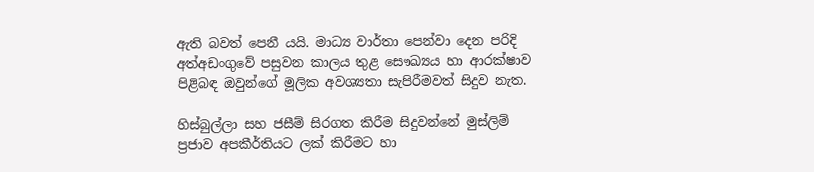ඇති බවත් පෙනී යයි. මාධ්‍ය වාර්තා පෙන්වා දෙන පරිදි අත්අඩංගුවේ පසුවන කාලය තුළ සෞඛ්‍යය හා ආරක්ෂාව පිළිබඳ ඔවුන්ගේ මූලික අවශ්‍යතා සැපිරීමවත් සිදුව නැත.

හිස්බුල්ලා සහ ජසීම් සිරගත කිරීම සිදුවන්නේ මුස්ලිම් ප්‍රජාව අපකීර්තියට ලක් කිරීමට හා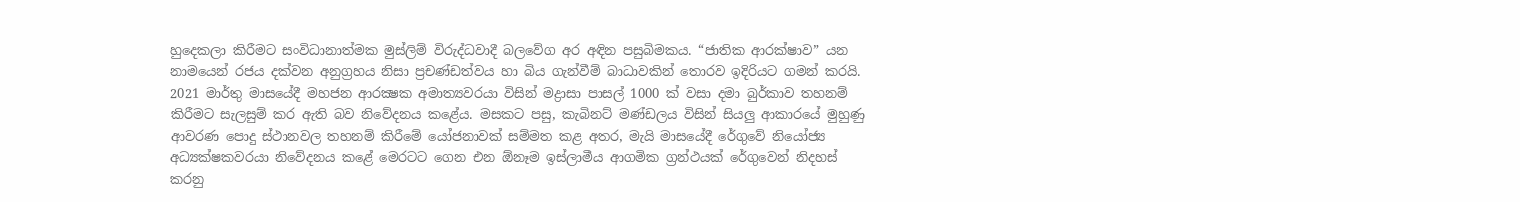හුදෙකලා කිරීමට සංවිධානාත්මක මුස්ලිම් විරුද්ධවාදී බලවේග අර අඳින පසුබිමකය. “ජාතික ආරක්ෂාව” යන නාමයෙන් රජය දක්වන අනුග්‍රහය නිසා ප්‍රචණ්ඩත්වය හා බිය ගැන්වීම් බාධාවකින් තොරව ඉදිරියට ගමන් කරයි. 2021 මාර්තු මාසයේදී මහජන ආරක්‍ෂක අමාත්‍යවරයා විසින් මද්‍රාසා පාසල් 1000 ක් වසා දමා බුර්කාව තහනම් කිරීමට සැලසුම් කර ඇති බව නිවේදනය කළේය. මසකට පසු, කැබිනට් මණ්ඩලය විසින් සියලු ආකාරයේ මුහුණු ආවරණ පොදු ස්ථානවල තහනම් කිරීමේ යෝජනාවක් සම්මත කළ අතර, මැයි මාසයේදී රේගුවේ නියෝජ්‍ය අධ්‍යක්ෂකවරයා නිවේදනය කළේ මෙරටට ගෙන එන ඕනෑම ඉස්ලාමීය ආගමික ග්‍රන්ථයක් රේගුවෙන් නිදහස් කරනු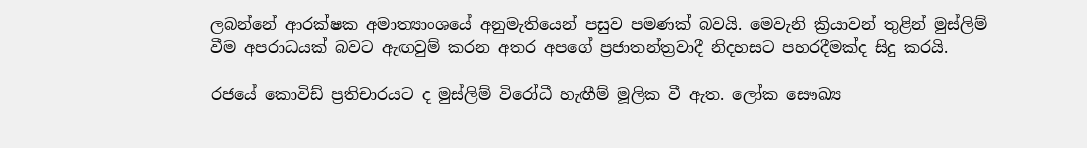ලබන්නේ ආරක්ෂක අමාත්‍යාංශයේ අනුමැතියෙන් පසුව පමණක් බවයි. මෙවැනි ක්‍රියාවන් තුළින් මුස්ලිම් වීම අපරාධයක් බවට ඇඟවුම් කරන අතර අපගේ ප්‍රජාතන්ත්‍රවාදී නිදහසට පහරදීමක්ද සිදු කරයි.

රජයේ කොවිඩ් ප්‍රතිචාරයට ද මුස්ලිම් විරෝධී හැඟීම් මූලික වී ඇත. ලෝක සෞඛ්‍ය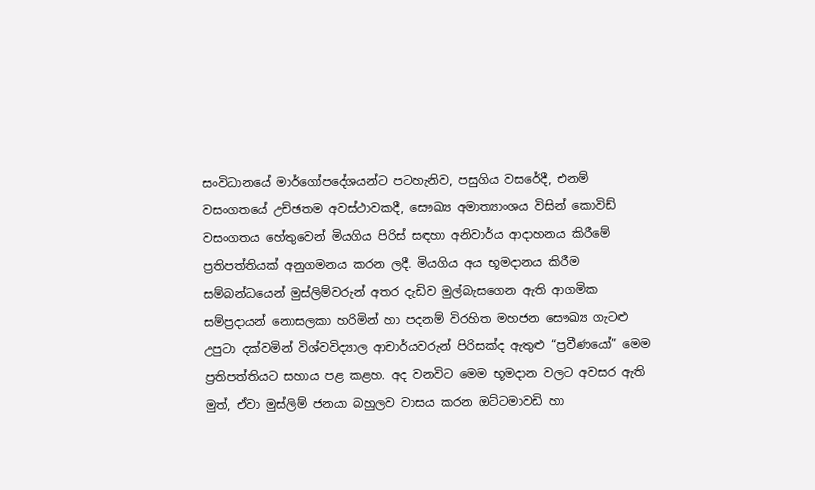සංවිධානයේ මාර්ගෝපදේශයන්ට පටහැනිව, පසුගිය වසරේදී, එනම් වසංගතයේ උච්ඡතම අවස්ථාවකදී, සෞඛ්‍ය අමාත්‍යාංශය විසින් කොවිඩ් වසංගතය හේතුවෙන් මියගිය පිරිස් සඳහා අනිවාර්ය ආදාහනය කිරීමේ ප්‍රතිපත්තියක් අනුගමනය කරන ලදී. මියගිය අය භූමදානය කිරීම සම්බන්ධයෙන් මුස්ලිම්වරුන් අතර දැඩිව මුල්බැසගෙන ඇති ආගමික සම්ප්‍රදායන් නොසලකා හරිමින් හා පදනම් විරහිත මහජන සෞඛ්‍ය ගැටළු උපුටා දක්වමින් විශ්වවිද්‍යාල ආචාර්යවරුන් පිරිසක්ද ඇතුළු “ප්‍රවීණයෝ” මෙම ප්‍රතිපත්තියට සහාය පළ කළහ. අද වනවිට මෙම භූමදාන වලට අවසර ඇති මුත්, ඒවා මුස්ලිම් ජනයා බහුලව වාසය කරන ඔට්ටමාවඩි හා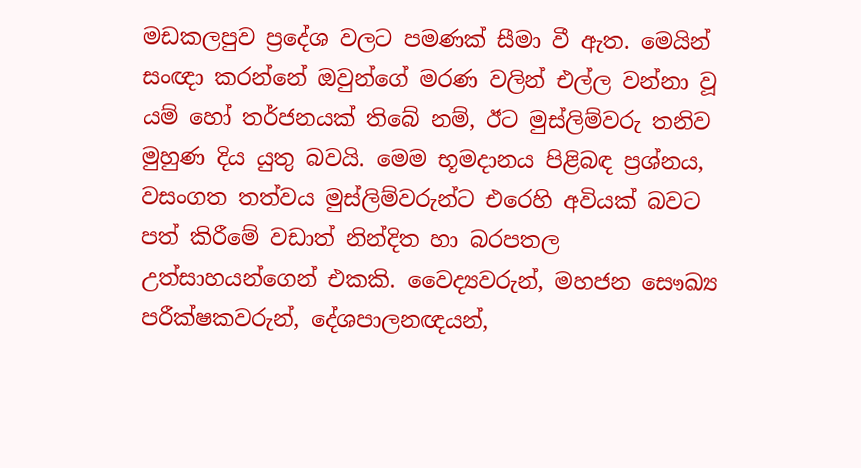මඩකලපුව ප්‍රදේශ වලට පමණක් සීමා වී ඇත. මෙයින් සංඥා කරන්නේ ඔවුන්ගේ මරණ වලින් එල්ල වන්නා වූ යම් හෝ තර්ජනයක් තිබේ නම්, ඊට මුස්ලිම්වරු තනිව මුහුණ දිය යුතු බවයි. මෙම භූමදානය පිළිබඳ ප්‍රශ්නය, වසංගත තත්වය මුස්ලිම්වරුන්ට එරෙහි අවියක් බවට පත් කිරීමේ වඩාත් නින්දිත හා බරපතල උත්සාහයන්ගෙන් එකකි. වෛද්‍යවරුන්, මහජන සෞඛ්‍ය පරීක්ෂකවරුන්, දේශපාලනඥයන්,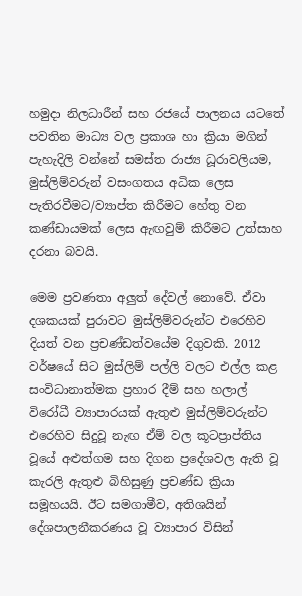හමුදා නිලධාරීන් සහ රජයේ පාලනය යටතේ පවතින මාධ්‍ය වල ප්‍රකාශ හා ක්‍රියා මගින් පැහැදිලි වන්නේ සමස්ත රාජ්‍ය ධූරාවලියම, මුස්ලිම්වරුන් වසංගතය අධික ලෙස පැතිරවීමට/ව්‍යාප්ත කිරීමට හේතු වන කණ්ඩායමක් ලෙස ඇඟවුම් කිරීමට උත්සාහ දරනා බවයි.

මෙම ප්‍රවණතා අලුත් දේවල් නොවේ. ඒවා දශකයක් පුරාවට මුස්ලිම්වරුන්ට එරෙහිව දියත් වන ප්‍රචණ්ඩත්වයේම දිගුවකි. 2012 වර්ෂයේ සිට මුස්ලිම් පල්ලි වලට එල්ල කළ සංවිධානාත්මක ප්‍රහාර දීම් සහ හලාල් විරෝධී ව්‍යාපාරයක් ඇතුළු මුස්ලිම්වරුන්ට එරෙහිව සිදුවූ නැඟ ඒම් වල කූටප්‍රාප්තිය වූයේ අළුත්ගම සහ දිගන ප්‍රදේශවල ඇති වූ කැරලි ඇතුළු බිහිසුණු ප්‍රචණ්ඩ ක්‍රියා සමූහයයි. ඊට සමගාමීව, අතිශයින් දේශපාලනීකරණය වූ ව්‍යාපාර විසින්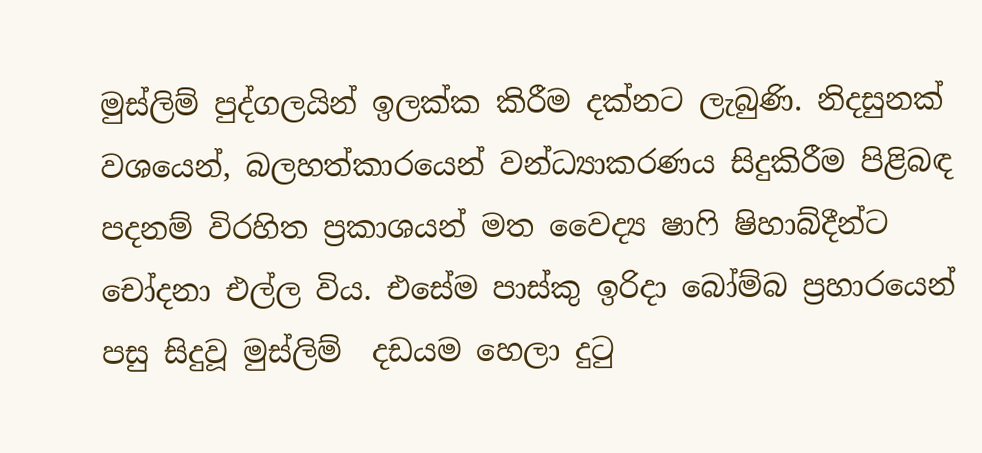මුස්ලිම් පුද්ගලයින් ඉලක්ක කිරීම දක්නට ලැබුණි. නිදසුනක් වශයෙන්, බලහත්කාරයෙන් වන්ධ්‍යාකරණය සිදුකිරීම පිළිබඳ පදනම් විරහිත ප්‍රකාශයන් මත වෛද්‍ය ෂාෆි ෂිහාබ්දීන්ට චෝදනා එල්ල විය. එසේම පාස්කු ඉරිදා බෝම්බ ප්‍රහාරයෙන් පසු සිදුවූ මුස්ලිම්  දඩයම හෙලා දුටු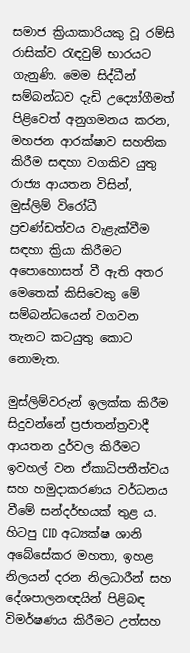සමාජ ක්‍රියාකාරියකු වූ රම්සි රාසික්ව රැඳවුම් භාරයට ගැනුණි. මෙම සිද්ධීන් සම්බන්ධව දැඩි උද්‍යෝගීමත් පිළිවෙත් අනුගමනය කරන, මහජන ආරක්ෂාව සහතික කිරීම සඳහා වගකිව යුතු රාජ්‍ය ආයතන විසින්, මුස්ලිම් විරෝධී ප්‍රචණ්ඩත්වය වැළැක්වීම සඳහා ක්‍රියා කිරීමට අපොහොසත් වී ඇති අතර මෙතෙක් කිසිවෙකු මේ සම්බන්ධයෙන් වගවන තැනට කටයුතු කොට නොමැත.

මුස්ලිම්වරුන් ඉලක්ක කිරීම සිදුවන්නේ ප්‍රජාතන්ත්‍රවාදී ආයතන දුර්වල කිරීමට ඉවහල් වන ඒකාධිපතීත්වය සහ හමුදාකරණය වර්ධනය වීමේ සන්දර්භයක් තුළ ය. හිටපු CID අධ්‍යක්ෂ ශානි අබේසේකර මහතා, ඉහළ නිලයන් දරන නිලධාරීන් සහ දේශපාලනඥයින් පිළිබඳ විමර්ෂණය කිරීමට උත්සහ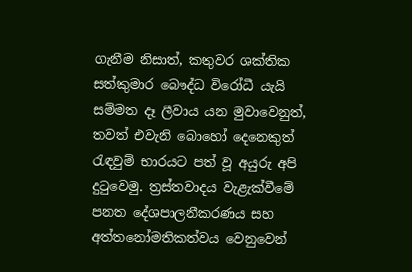ගැනීම නිසාත්, කතුවර ශක්තික සත්කුමාර බෞද්ධ විරෝධී යැයි සම්මත දෑ ලීවාය යන මුවාවෙනුත්, තවත් එවැනි බොහෝ දෙනෙකුත් රැඳවුම් භාරයට පත් වූ අයුරු අපි දුටුවෙමු. ත්‍රස්තවාදය වැළැක්වීමේ පනත දේශපාලනීකරණය සහ අත්තනෝමතිකත්වය වෙනුවෙන්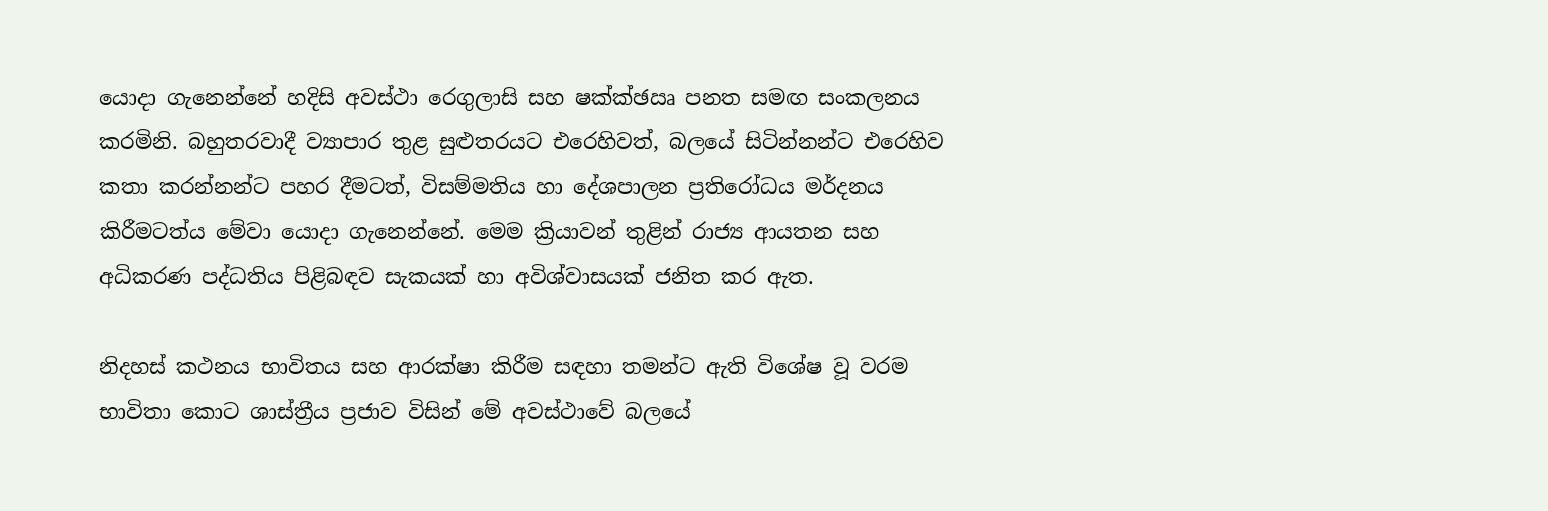යොදා ගැනෙන්නේ හදිසි අවස්ථා රෙගුලාසි සහ ෂක්‍ක්‍ඡඍ පනත සමඟ සංකලනය කරමිනි. බහුතරවාදී ව්‍යාපාර තුළ සුළුතරයට එරෙහිවත්, බලයේ සිටින්නන්ට එරෙහිව කතා කරන්නන්ට පහර දීමටත්, විසම්මතිය හා දේශපාලන ප්‍රතිරෝධය මර්දනය කිරීමටත්ය මේවා යොදා ගැනෙන්නේ. මෙම ක්‍රියාවන් තුළින් රාජ්‍ය ආයතන සහ අධිකරණ පද්ධතිය පිළිබඳව සැකයක් හා අවිශ්වාසයක් ජනිත කර ඇත.

නිදහස් කථනය භාවිතය සහ ආරක්ෂා කිරීම සඳහා තමන්ට ඇති විශේෂ වූ වරම භාවිතා කොට ශාස්ත්‍රීය ප්‍රජාව විසින් මේ අවස්ථාවේ බලයේ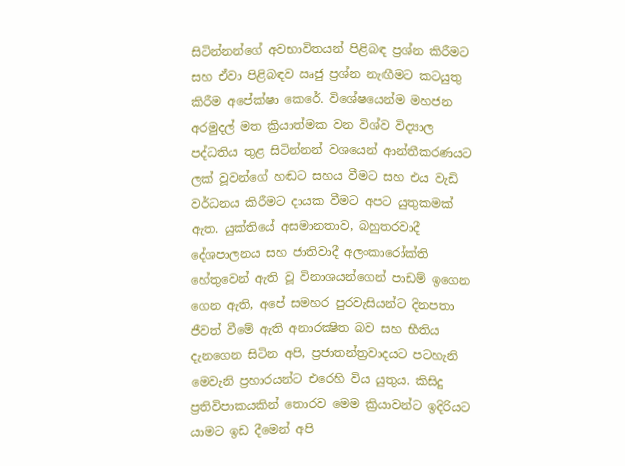සිටින්නන්ගේ අවභාවිතයන් පිළිබඳ ප්‍රශ්න කිරීමට සහ ඒවා පිළිබඳව ඍජු ප්‍රශ්න නැඟීමට කටයුතු කිරීම අපේක්ෂා කෙරේ. විශේෂයෙන්ම මහජන අරමුදල් මත ක්‍රියාත්මක වන විශ්ව විද්‍යාල පද්ධතිය තුළ සිටින්නන් වශයෙන් ආන්තීකරණයට ලක් වූවන්ගේ හඬට සහය වීමට සහ එය වැඩි වර්ධනය කිරීමට දායක වීමට අපට යුතුකමක් ඇත. යුක්තියේ අසමානතාව, බහුතරවාදී දේශපාලනය සහ ජාතිවාදී අලංකාරෝක්ති හේතුවෙන් ඇති වූ විනාශයන්ගෙන් පාඩම් ඉගෙන ගෙන ඇති, අපේ සමහර පුරවැසියන්ට දිනපතා ජීවත් වීමේ ඇති අනාරක්‍ෂිත බව සහ භීතිය දැනගෙන සිටින අපි, ප්‍රජාතන්ත්‍රවාදයට පටහැනි මෙවැනි ප්‍රහාරයන්ට එරෙහි විය යුතුය. කිසිදු ප්‍රතිවිපාකයකින් තොරව මෙම ක්‍රියාවන්ට ඉදිරියට යාමට ඉඩ දීමෙන් අපි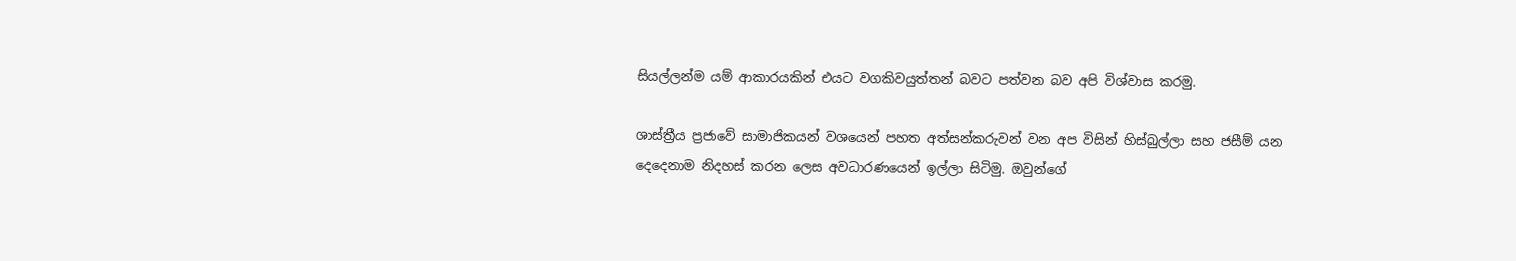සියල්ලන්ම යම් ආකාරයකින් එයට වගකිවයුත්තන් බවට පත්වන බව අපි විශ්වාස කරමු.

ශාස්ත්‍රීය ප්‍රජාවේ සාමාජිකයන් වශයෙන් පහත අත්සන්කරුවන් වන අප විසින් හිස්බුල්ලා සහ ජසීම් යන දෙදෙනාම නිදහස් කරන ලෙස අවධාරණයෙන් ඉල්ලා සිටිමු. ඔවුන්ගේ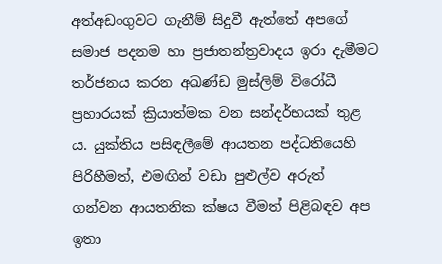අත්අඩංගුවට ගැනීම් සිදුවී ඇත්තේ අපගේ සමාජ පදනම හා ප්‍රජාතන්ත්‍රවාදය ඉරා දැමීමට තර්ජනය කරන අඛණ්ඩ මුස්ලිම් විරෝධී ප්‍රහාරයක් ක්‍රියාත්මක වන සන්දර්භයක් තුළ ය. යුක්තිය පසිඳලීමේ ආයතන පද්ධතියෙහි පිරිහීමත්, එමඟින් වඩා පුළුල්ව අරුත් ගන්වන ආයතනික ක්ෂය වීමත් පිළිබඳව අප ඉතා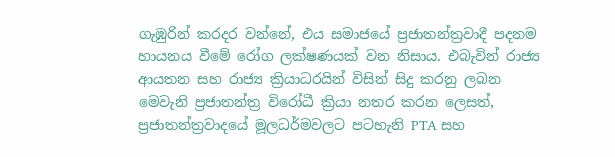ගැඹුරින් කරදර වන්නේ, එය සමාජයේ ප්‍රජාතන්ත්‍රවාදී පදනම හායනය වීමේ රෝග ලක්ෂණයක් වන නිසාය. එබැවින් රාජ්‍ය ආයතන සහ රාජ්‍ය ක්‍රියාධරයින් විසින් සිදු කරනු ලබන මෙවැනි ප්‍රජාතන්ත්‍ර විරෝධී ක්‍රියා නතර කරන ලෙසත්, ප්‍රජාතන්ත්‍රවාදයේ මූලධර්මවලට පටහැනි PTA සහ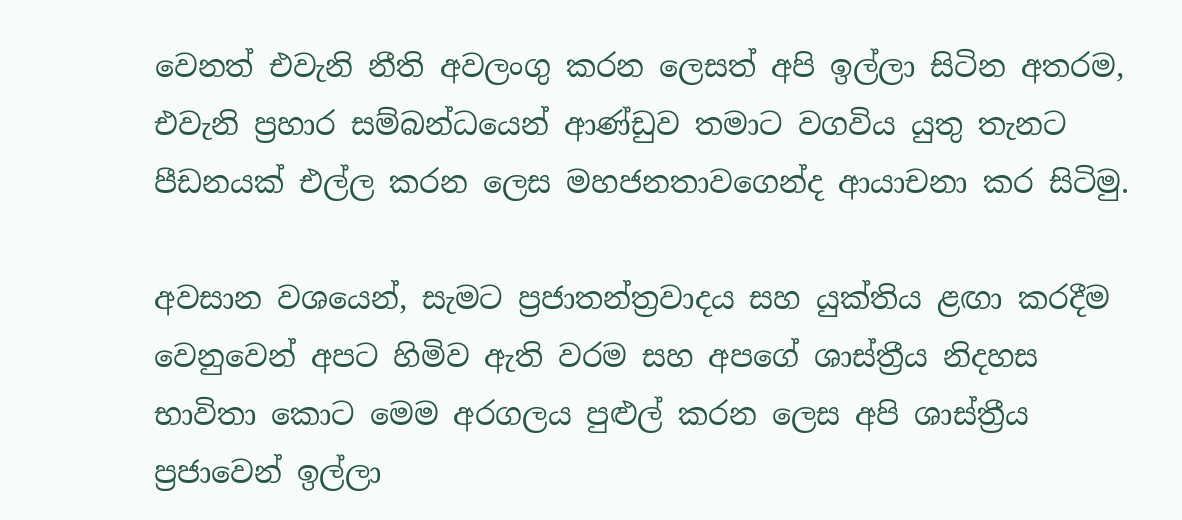වෙනත් එවැනි නීති අවලංගු කරන ලෙසත් අපි ඉල්ලා සිටින අතරම, එවැනි ප්‍රහාර සම්බන්ධයෙන් ආණ්ඩුව තමාට වගවිය යුතු තැනට පීඩනයක් එල්ල කරන ලෙස මහජනතාවගෙන්ද ආයාචනා කර සිටිමු.

අවසාන වශයෙන්, සැමට ප්‍රජාතන්ත්‍රවාදය සහ යුක්තිය ළඟා කරදීම වෙනුවෙන් අපට හිමිව ඇති වරම සහ අපගේ ශාස්ත්‍රීය නිදහස භාවිතා කොට මෙම අරගලය පුළුල් කරන ලෙස අපි ශාස්ත්‍රීය ප්‍රජාවෙන් ඉල්ලා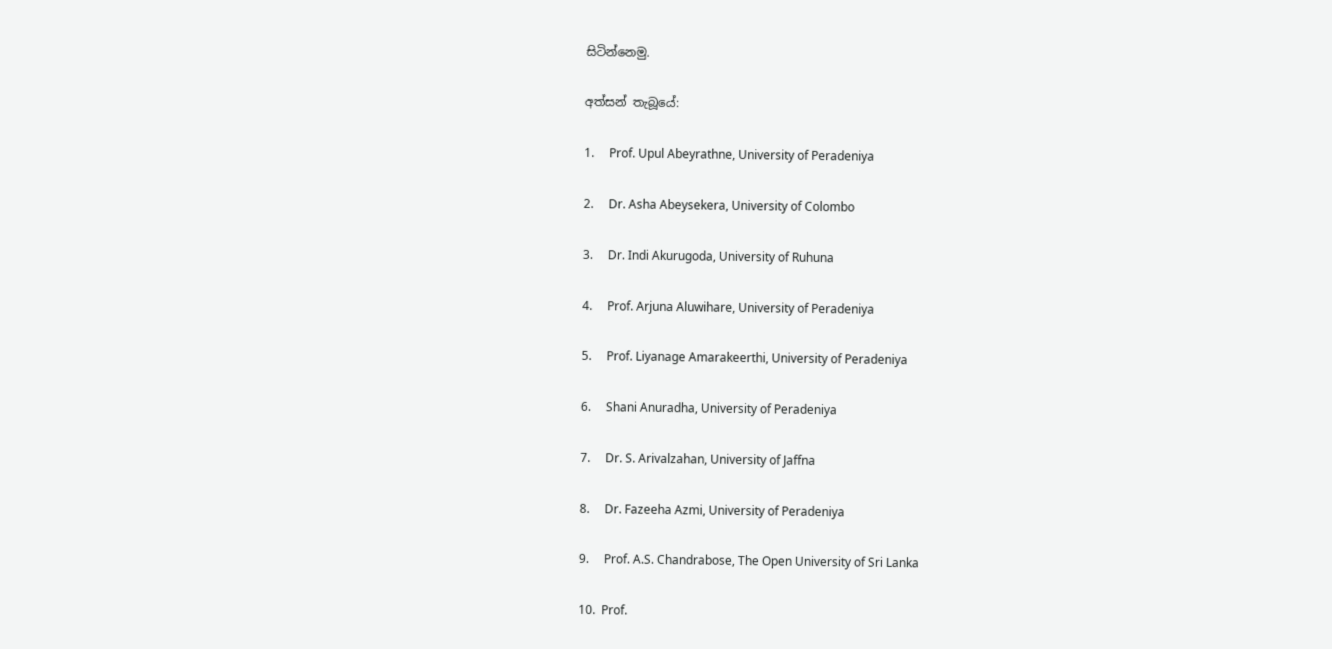සිටින්නෙමු.

අත්සන් තැබූයේ:

1.     Prof. Upul Abeyrathne, University of Peradeniya

2.     Dr. Asha Abeysekera, University of Colombo

3.     Dr. Indi Akurugoda, University of Ruhuna

4.     Prof. Arjuna Aluwihare, University of Peradeniya

5.     Prof. Liyanage Amarakeerthi, University of Peradeniya

6.     Shani Anuradha, University of Peradeniya

7.     Dr. S. Arivalzahan, University of Jaffna

8.     Dr. Fazeeha Azmi, University of Peradeniya

9.     Prof. A.S. Chandrabose, The Open University of Sri Lanka

10.  Prof.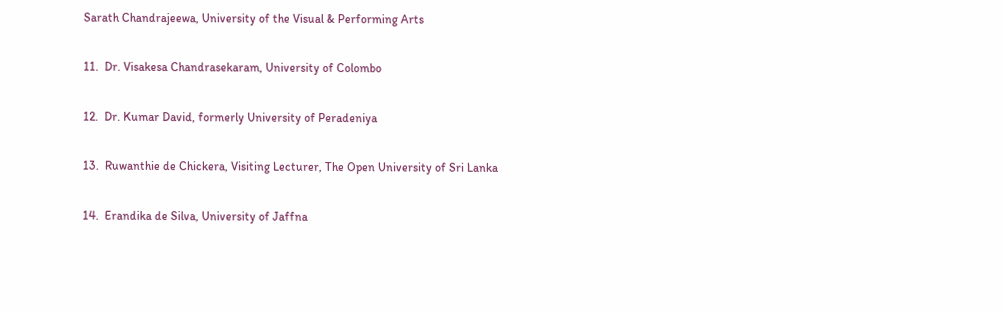Sarath Chandrajeewa, University of the Visual & Performing Arts

11.  Dr. Visakesa Chandrasekaram, University of Colombo

12.  Dr. Kumar David, formerly University of Peradeniya

13.  Ruwanthie de Chickera, Visiting Lecturer, The Open University of Sri Lanka

14.  Erandika de Silva, University of Jaffna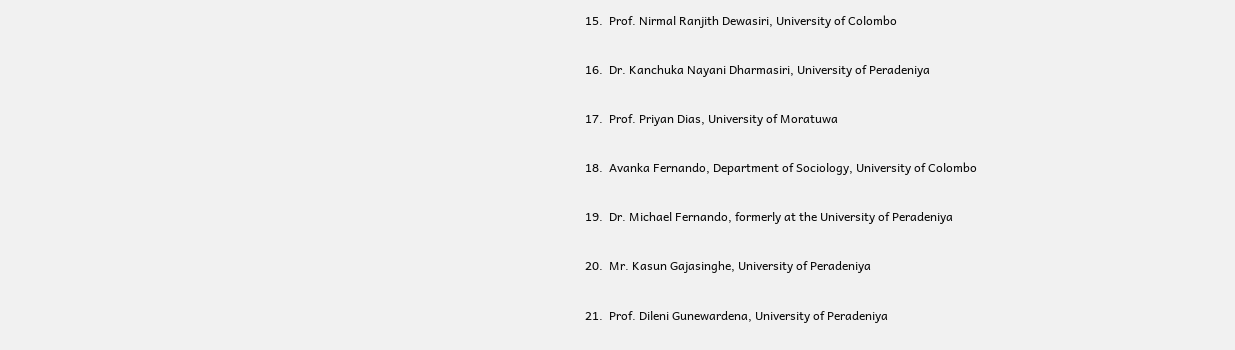15.  Prof. Nirmal Ranjith Dewasiri, University of Colombo

16.  Dr. Kanchuka Nayani Dharmasiri, University of Peradeniya

17.  Prof. Priyan Dias, University of Moratuwa

18.  Avanka Fernando, Department of Sociology, University of Colombo

19.  Dr. Michael Fernando, formerly at the University of Peradeniya

20.  Mr. Kasun Gajasinghe, University of Peradeniya

21.  Prof. Dileni Gunewardena, University of Peradeniya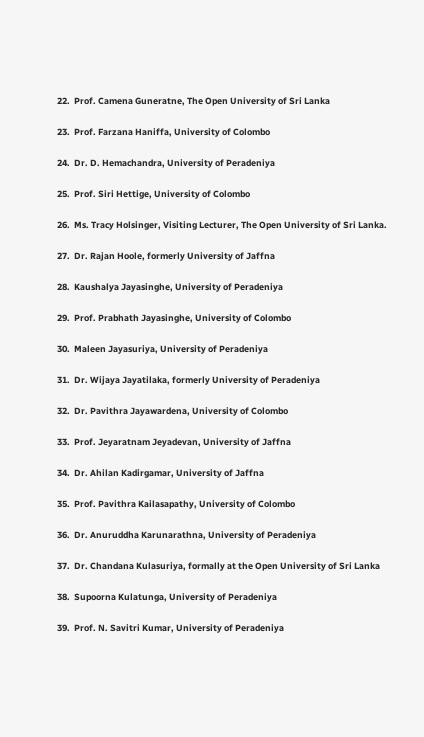22.  Prof. Camena Guneratne, The Open University of Sri Lanka

23.  Prof. Farzana Haniffa, University of Colombo

24.  Dr. D. Hemachandra, University of Peradeniya

25.  Prof. Siri Hettige, University of Colombo

26.  Ms. Tracy Holsinger, Visiting Lecturer, The Open University of Sri Lanka.

27.  Dr. Rajan Hoole, formerly University of Jaffna

28.  Kaushalya Jayasinghe, University of Peradeniya

29.  Prof. Prabhath Jayasinghe, University of Colombo

30.  Maleen Jayasuriya, University of Peradeniya

31.  Dr. Wijaya Jayatilaka, formerly University of Peradeniya

32.  Dr. Pavithra Jayawardena, University of Colombo

33.  Prof. Jeyaratnam Jeyadevan, University of Jaffna

34.  Dr. Ahilan Kadirgamar, University of Jaffna

35.  Prof. Pavithra Kailasapathy, University of Colombo

36.  Dr. Anuruddha Karunarathna, University of Peradeniya

37.  Dr. Chandana Kulasuriya, formally at the Open University of Sri Lanka

38.  Supoorna Kulatunga, University of Peradeniya

39.  Prof. N. Savitri Kumar, University of Peradeniya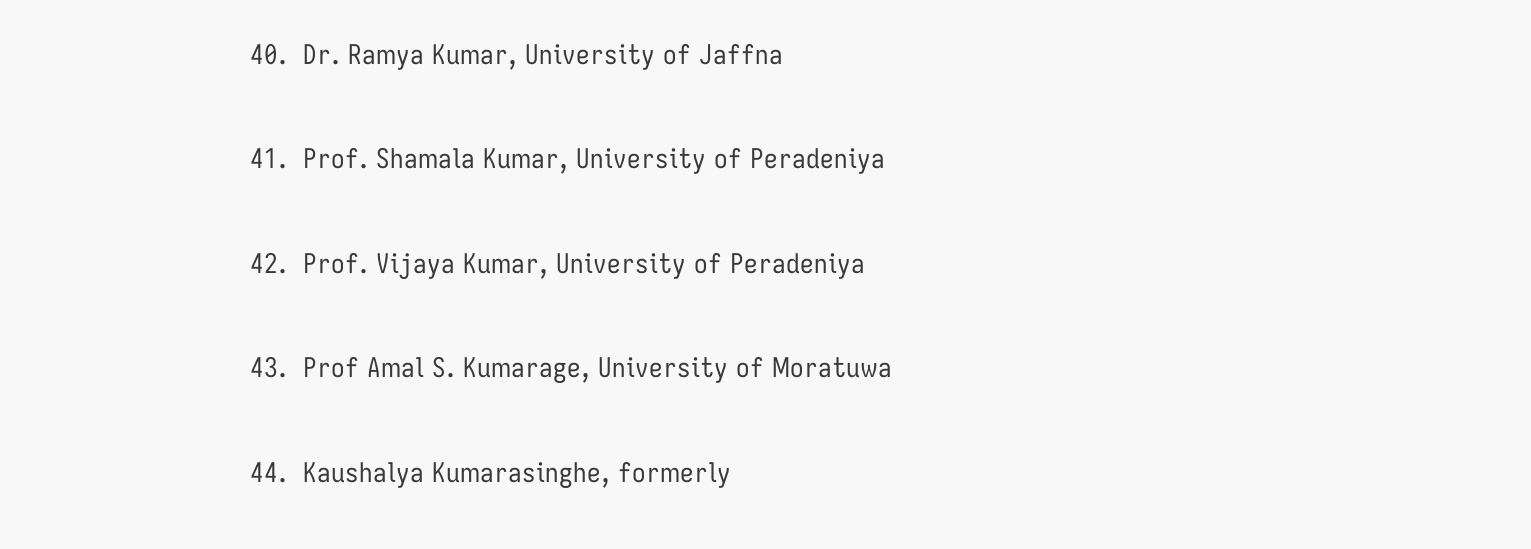40.  Dr. Ramya Kumar, University of Jaffna

41.  Prof. Shamala Kumar, University of Peradeniya

42.  Prof. Vijaya Kumar, University of Peradeniya

43.  Prof Amal S. Kumarage, University of Moratuwa

44.  Kaushalya Kumarasinghe, formerly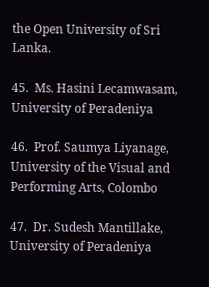the Open University of Sri Lanka.

45.  Ms. Hasini Lecamwasam, University of Peradeniya

46.  Prof. Saumya Liyanage, University of the Visual and Performing Arts, Colombo

47.  Dr. Sudesh Mantillake, University of Peradeniya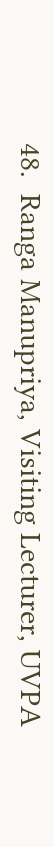48.  Ranga Manupriya, Visiting Lecturer, UVPA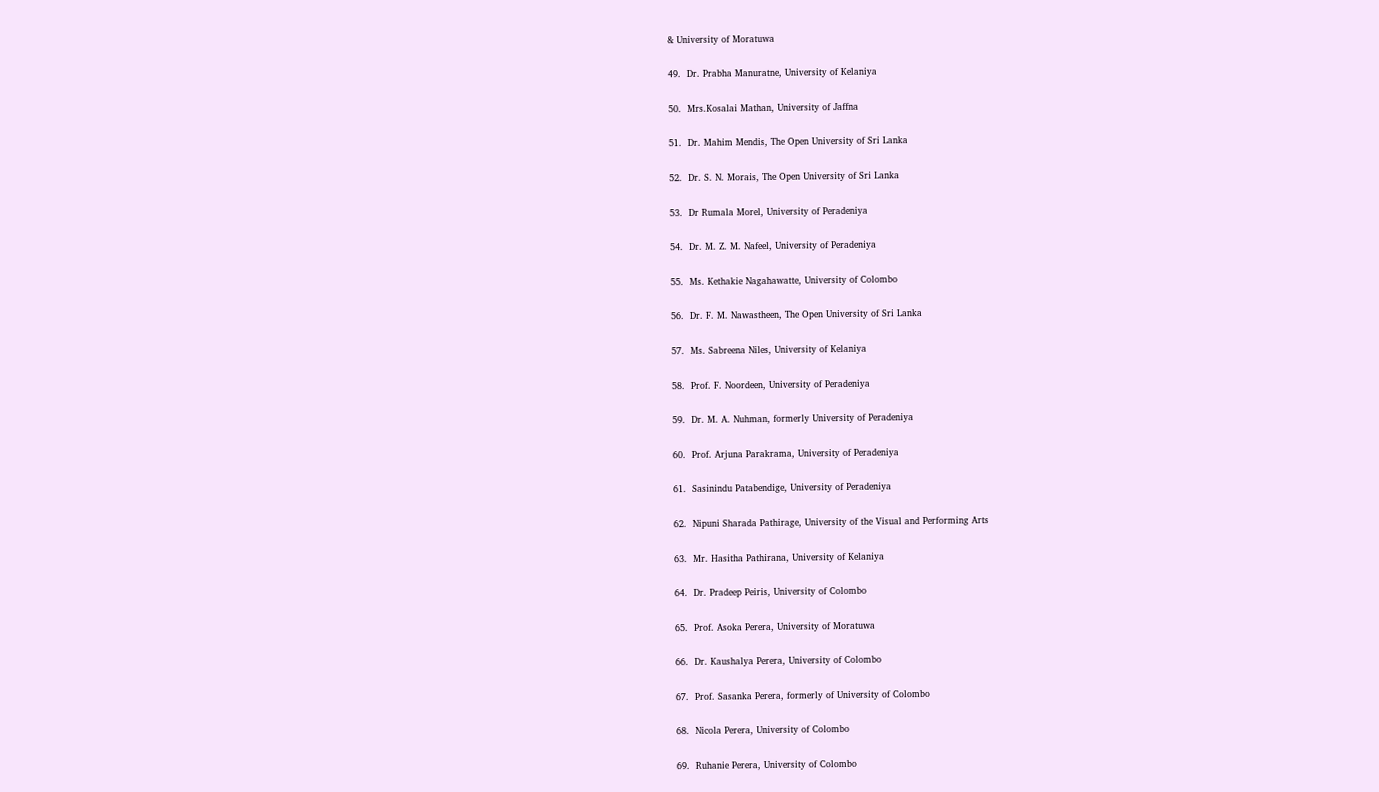& University of Moratuwa

49.  Dr. Prabha Manuratne, University of Kelaniya

50.  Mrs.Kosalai Mathan, University of Jaffna

51.  Dr. Mahim Mendis, The Open University of Sri Lanka

52.  Dr. S. N. Morais, The Open University of Sri Lanka

53.  Dr Rumala Morel, University of Peradeniya

54.  Dr. M. Z. M. Nafeel, University of Peradeniya

55.  Ms. Kethakie Nagahawatte, University of Colombo

56.  Dr. F. M. Nawastheen, The Open University of Sri Lanka

57.  Ms. Sabreena Niles, University of Kelaniya

58.  Prof. F. Noordeen, University of Peradeniya

59.  Dr. M. A. Nuhman, formerly University of Peradeniya

60.  Prof. Arjuna Parakrama, University of Peradeniya

61.  Sasinindu Patabendige, University of Peradeniya

62.  Nipuni Sharada Pathirage, University of the Visual and Performing Arts

63.  Mr. Hasitha Pathirana, University of Kelaniya

64.  Dr. Pradeep Peiris, University of Colombo

65.  Prof. Asoka Perera, University of Moratuwa

66.  Dr. Kaushalya Perera, University of Colombo

67.  Prof. Sasanka Perera, formerly of University of Colombo

68.  Nicola Perera, University of Colombo

69.  Ruhanie Perera, University of Colombo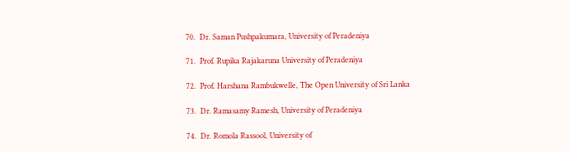70.  Dr. Saman Pushpakumara, University of Peradeniya

71.  Prof. Rupika Rajakaruna University of Peradeniya

72.  Prof. Harshana Rambukwelle, The Open University of Sri Lanka

73.  Dr. Ramasamy Ramesh, University of Peradeniya

74.  Dr. Romola Rassool, University of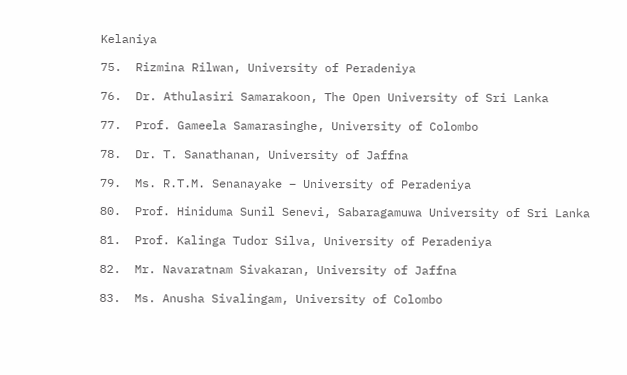Kelaniya

75.  Rizmina Rilwan, University of Peradeniya

76.  Dr. Athulasiri Samarakoon, The Open University of Sri Lanka

77.  Prof. Gameela Samarasinghe, University of Colombo

78.  Dr. T. Sanathanan, University of Jaffna

79.  Ms. R.T.M. Senanayake – University of Peradeniya

80.  Prof. Hiniduma Sunil Senevi, Sabaragamuwa University of Sri Lanka

81.  Prof. Kalinga Tudor Silva, University of Peradeniya

82.  Mr. Navaratnam Sivakaran, University of Jaffna

83.  Ms. Anusha Sivalingam, University of Colombo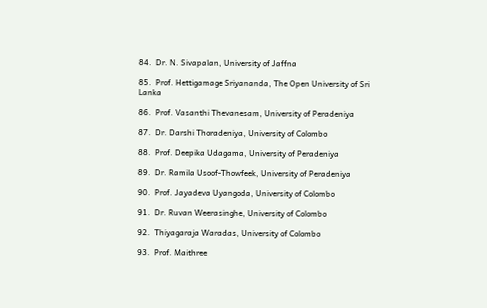84.  Dr. N. Sivapalan, University of Jaffna

85.  Prof. Hettigamage Sriyananda, The Open University of Sri Lanka

86.  Prof. Vasanthi Thevanesam, University of Peradeniya

87.  Dr. Darshi Thoradeniya, University of Colombo

88.  Prof. Deepika Udagama, University of Peradeniya

89.  Dr. Ramila Usoof-Thowfeek, University of Peradeniya

90.  Prof. Jayadeva Uyangoda, University of Colombo

91.  Dr. Ruvan Weerasinghe, University of Colombo

92.  Thiyagaraja Waradas, University of Colombo

93.  Prof. Maithree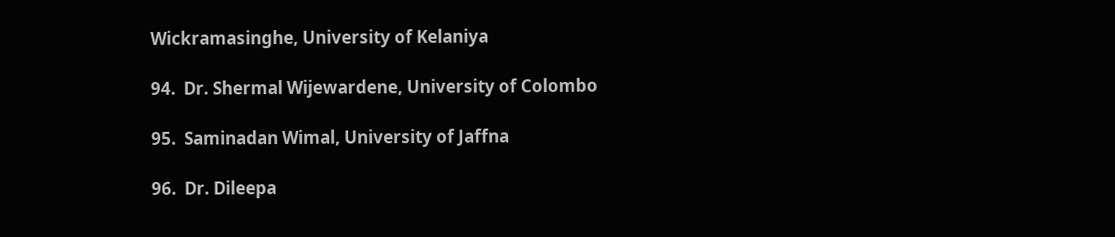Wickramasinghe, University of Kelaniya

94.  Dr. Shermal Wijewardene, University of Colombo

95.  Saminadan Wimal, University of Jaffna

96.  Dr. Dileepa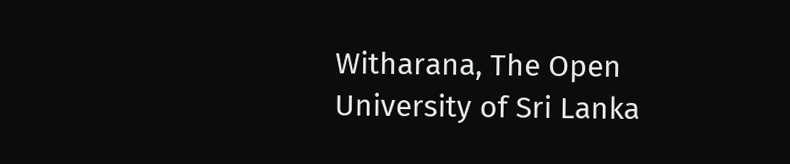Witharana, The Open University of Sri Lanka